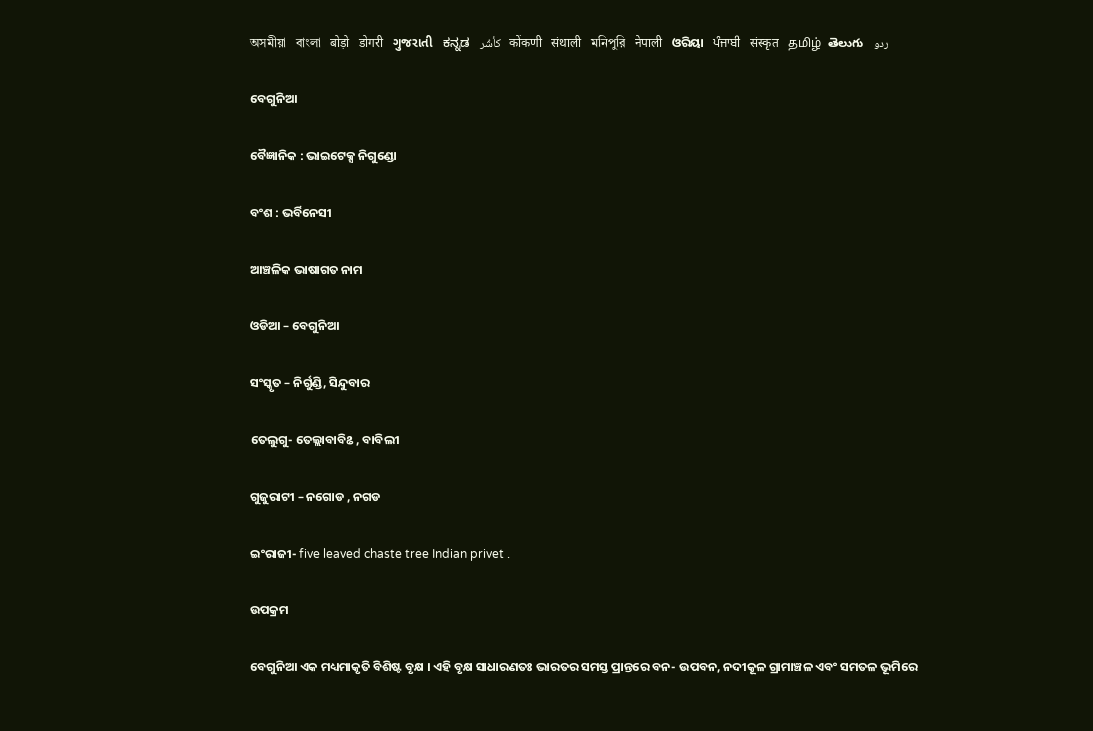অসমীয়া   বাংলা   बोड़ो   डोगरी   ગુજરાતી   ಕನ್ನಡ   كأشُر   कोंकणी   संथाली   মনিপুরি   नेपाली   ଓରିୟା   ਪੰਜਾਬੀ   संस्कृत   தமிழ்  తెలుగు   ردو

ବେଗୁନିଆ

ବୈଜ୍ଞାନିକ : ଭାଇଟେକ୍ସ ନିଗୁଣ୍ଡୋ

ବଂଶ : ଭର୍ବିନେସୀ

ଆଞ୍ଚଳିକ ଭାଷାଗତ ନାମ

ଓଡିଆ – ବେଗୁନିଆ

ସଂସ୍କୃତ – ନିର୍ଗୁଣ୍ଡି, ସିନ୍ଦୁବାର

ତେଲୁଗୁ- ତେଲ୍ଲାବାବିଌ , ବାବିଲୀ

ଗୁଜୁରାଟୀ – ନଗୋଡ , ନଗଡ

ଇଂରାଜୀ- five leaved chaste tree Indian privet .

ଉପକ୍ରମ

ବେଗୁନିଆ ଏକ ମଧ୍ୟମାକୃତି ବିଶିଷ୍ଟ ବୃକ୍ଷ । ଏହି ବୃକ୍ଷ ସାଧାରଣତଃ ଭାରତର ସମସ୍ତ ପ୍ରାନ୍ତରେ ବନ- ଉପବନ, ନଦୀକୂଳ ଗ୍ରାମାଞ୍ଚଳ ଏବଂ ସମତଳ ଭୂମିରେ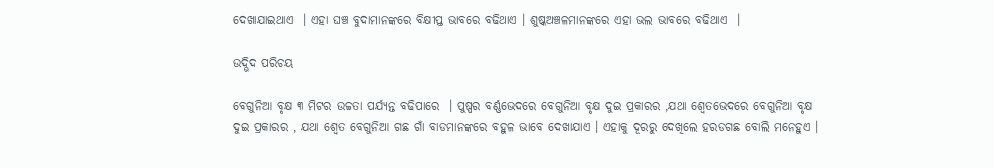ଦେଖାଯାଇଥାଏ  । ଏହା ଘଞ୍ଚ ବୁଦାମାନଙ୍କରେ ବିକ୍ଷୀପ୍ତ ଭାବରେ ବଢିଥାଏ । ଶୁଷ୍କଅଞ୍ଚଳମାନଙ୍କରେ ଏହା ଭଲ ଭାବରେ ବଢିଥାଏ  ।

ଉଦ୍ଭିଦ ପରିଚୟ

ବେଗୁନିଆ ବୃକ୍ଷ ୩ ମିଟର ଉଚ୍ଚତା ପର୍ଯ୍ୟନ୍ତ ବଢିପାରେ  । ପୁଷ୍ପର ବର୍ଣ୍ଣଭେଦରେ ବେଗୁନିଆ ବୃକ୍ଷ ଦୁଇ ପ୍ରକାରର ,ଯଥା ଶ୍ଵେତଭେଦରେ ବେଗୁନିଆ ବୃକ୍ଷ ଦୁଇ ପ୍ରକାରର , ଯଥା ଶ୍ଵେତ ବେଗୁନିଆ ଗଛ ଗାଁ ବାଡମାନଙ୍କରେ ବହୁଳ ଭାବେ ଦେଖାଯାଏ । ଏହାକୁ ଦୂରରୁ ଦେଖିଲେ ହରଡଗଛ ବୋଲି ମନେହୁଏ ।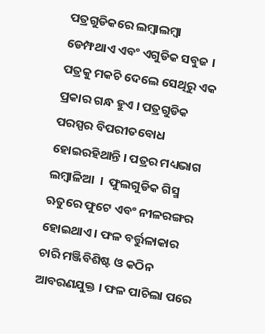ପତ୍ରଗୁଡିକରେ ଲମ୍ବାଲମ୍ବା ଡେମ୍ଫଥାଏ ଏବଂ ଏଗୁଡିକ ସବୁଜ । ପତ୍ରକୁ ମକଚି ଦେଲେ ସେଥିରୁ ଏକ ପ୍ରକାର ଗନ୍ଧ ହୁଏ । ପତ୍ରଗୁଡିକ ପରସ୍ପର ବିପରୀତବୋଧ ହୋଇରହିଥାନ୍ତି । ପତ୍ରର ମଧ୍ୟଭାଗ ଲମ୍ବାଳିଆ  ।  ଫୁଲଗୁଡିକ ଗିସ୍ମ ଋତୁରେ ଫୁଟେ ଏବଂ ନୀଳରଙ୍ଗର ହୋଇଥାଏ । ଫଳ ବର୍ତ୍ତୁଳାକାର ଚାରି ମଞ୍ଜିବିଶିଷ୍ଟ ଓ କଠିନ ଆବରଣଯୁକ୍ତ । ଫଳ ପାଚିଲା ପରେ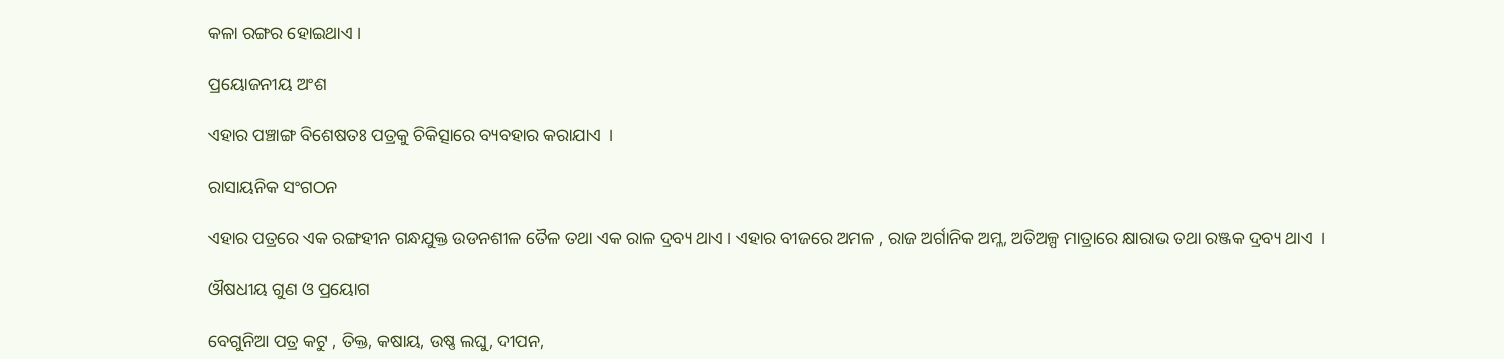କଳା ରଙ୍ଗର ହୋଇଥାଏ ।

ପ୍ରୟୋଜନୀୟ ଅଂଶ

ଏହାର ପଞ୍ଚାଙ୍ଗ ବିଶେଷତଃ ପତ୍ରକୁ ଚିକିତ୍ସାରେ ବ୍ୟବହାର କରାଯାଏ  ।

ରାସାୟନିକ ସଂଗଠନ

ଏହାର ପତ୍ରରେ ଏକ ରଙ୍ଗହୀନ ଗନ୍ଧଯୁକ୍ତ ଉଡନଶୀଳ ତୈଳ ତଥା ଏକ ରାଳ ଦ୍ରବ୍ୟ ଥାଏ । ଏହାର ବୀଜରେ ଅମଳ , ରାଜ ଅର୍ଗାନିକ ଅମ୍ଳ, ଅତିଅଳ୍ପ ମାତ୍ରାରେ କ୍ଷାରାଭ ତଥା ରଞ୍ଜକ ଦ୍ରବ୍ୟ ଥାଏ  ।

ଔଷଧୀୟ ଗୁଣ ଓ ପ୍ରୟୋଗ

ବେଗୁନିଆ ପତ୍ର କଟୁ , ତିକ୍ତ, କଷାୟ, ଉଷ୍ଣ ଲଘୁ, ଦୀପନ,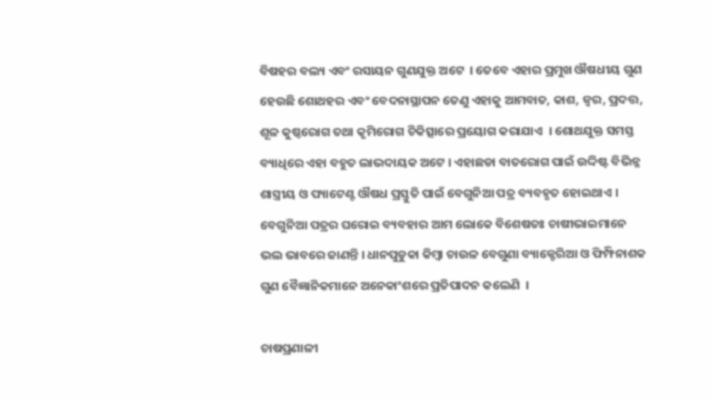ବିଷହର ବଲ୍ୟ ଏବଂ ରସାୟନ ଗୁଣଯୁକ୍ତ ଅଟେ  । ତେବେ ଏହାର ପ୍ରମୁଖ ଔଷଧୀୟ ଗୁଣ ହେଉଛି ଶୋଥହର ଏବଂ ବେଦନାସ୍ଥାପନ ତେଣୁ ଏହାକୁ ଆମବାତ, କାଶ, ଜ୍ଵର, ପ୍ରଦତ୍ତ, ଶୂଳ କୁଷ୍ଠରୋଗ ତଥା କୃମିରୋଗ ଚିକିତ୍ସାରେ ପ୍ରୟୋଗ କରାଯାଏ  । ଶୋଥଯୁକ୍ତ ସମସ୍ତ ବ୍ୟାଧିରେ ଏହା ବହୁତ ଲାଭଦାୟକ ଅଟେ । ଏହାଛଡା ବାତରୋଗ ପାଇଁ ଉଦ୍ଦିଷ୍ଟ ବିଭିନ୍ନ ଶାସ୍ତ୍ରୀୟ ଓ ପ୍ୟାଟେଣ୍ଟ ଔଷଧ ପ୍ରସ୍ତୁତି ପାଇଁ ବେଗୁନିଆ ପତ୍ର ବ୍ୟବହୃତ ହୋଇଥାଏ । ବେଗୁନିଆ ପତ୍ରର ଘରୋଇ ବ୍ୟବହାର ଆମ ଲୋକେ ବିଶେଷତଃ ଚାଷୀଭାଇମାନେ ଭଲ ଭାବରେ ଜାଣନ୍ତି । ଧାନପୁଡୁକା କିମ୍ବା ଚାଉଳ ବେଗୁଣା ବ୍ୟାକ୍ଟେରିଆ ଓ ଫିମ୍ଫିନାଶକ ଗୁଣ ବୈଜ୍ଞାନିକମାନେ ଅନେକାଂଶରେ ପ୍ରତିପାଦନ କଲେଣି  ।

ଚାଷପ୍ରଣାଳୀ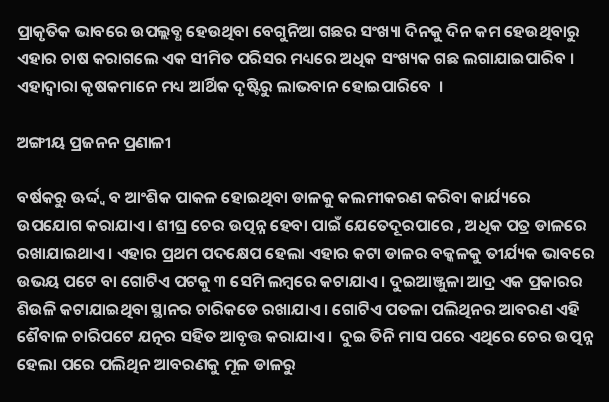ପ୍ରାକୃତିକ ଭାବରେ ଉପଲ୍ଲବ୍ଧ ହେଉଥିବା ବେଗୁନିଆ ଗଛର ସଂଖ୍ୟା ଦିନକୁ ଦିନ କମ ହେଉଥିବାରୁ ଏହାର ଚାଷ କରାଗଲେ ଏକ ସୀମିତ ପରିସର ମଧ୍ୟରେ ଅଧିକ ସଂଖ୍ୟକ ଗଛ ଲଗାଯାଇପାରିବ । ଏହାଦ୍ଵାରା କୃଷକମାନେ ମଧ୍ୟ ଆର୍ଥିକ ଦୃଷ୍ଟିରୁ ଲାଭବାନ ହୋଇପାରିବେ  ।

ଅଙ୍ଗୀୟ ପ୍ରଜନନ ପ୍ରଣାଳୀ

ବର୍ଷକରୁ ଊର୍ଦ୍ଦ୍ଵ ବ ଆଂଶିକ ପାକଳ ହୋଇଥିବା ଡାଳକୁ କଲମୀକରଣ କରିବା କାର୍ଯ୍ୟରେ ଉପଯୋଗ କରାଯାଏ । ଶୀଘ୍ର ଚେର ଉତ୍ପନ୍ନ ହେବା ପାଇଁ ଯେତେଦୂରପାରେ , ଅଧିକ ପତ୍ର ଡାଳରେ ରଖାଯାଇଥାଏ । ଏହାର ପ୍ରଥମ ପଦକ୍ଷେପ ହେଲା ଏହାର କଟା ଡାଳର ବକ୍କଳକୁ ତୀର୍ଯ୍ୟକ ଭାବରେ ଉଭୟ ପଟେ ବା ଗୋଟିଏ ପଟକୁ ୩ ସେମି ଲମ୍ବରେ କଟାଯାଏ । ଦୁଇଆଞ୍ଜୁଳା ଆଦ୍ର ଏକ ପ୍ରକାରର ଶିଉଳି କଟାଯାଇଥିବା ସ୍ଥାନର ଚାରିକଡେ ରଖାଯାଏ । ଗୋଟିଏ ପତଳା ପଲିଥିନର ଆବରଣ ଏହି ଶୈବାଳ ଚାରିପଟେ ଯତ୍ନର ସହିତ ଆବୃତ୍ତ କରାଯାଏ ।  ଦୁଇ ତିନି ମାସ ପରେ ଏଥିରେ ଚେର ଉତ୍ପନ୍ନ ହେଲା ପରେ ପଲିଥିନ ଆବରଣକୁ ମୂଳ ଡାଳରୁ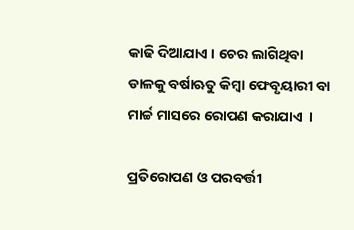କାଢି ଦିଆଯାଏ । ଚେର ଲାଗିଥିବା ଡାଳକୁ ବର୍ଷାଋତୁ କିମ୍ବା ଫେବୃୟାରୀ ବା ମାର୍ଚ୍ଚ ମାସରେ ରୋପଣ କରାଯାଏ  ।

ପ୍ରତିରୋପଣ ଓ ପରବର୍ତ୍ତୀ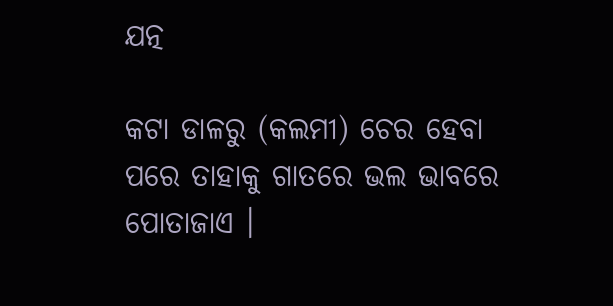ଯତ୍ନ

କଟା ଡାଳରୁ (କଲମୀ) ଚେର ହେବା ପରେ ତାହାକୁ ଗାତରେ ଭଲ ଭାବରେ ପୋତାଜାଏ ।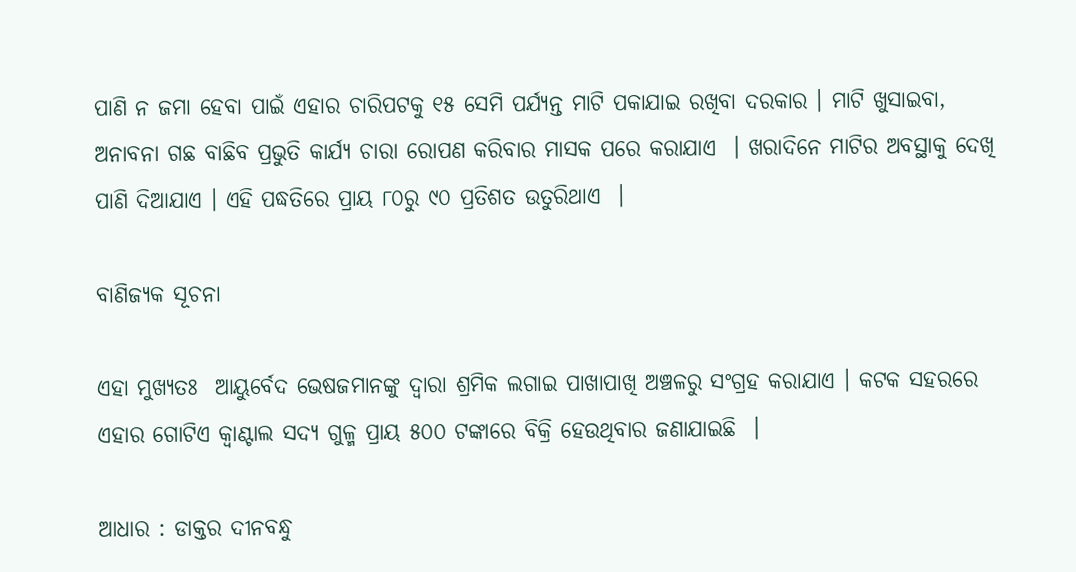ପାଣି ନ ଜମା ହେବା ପାଇଁ ଏହାର ଚାରିପଟକୁ ୧୫ ସେମି ପର୍ଯ୍ୟନ୍ତ ମାଟି ପକାଯାଇ ରଖିବା ଦରକାର । ମାଟି ଖୁସାଇବା, ଅନାବନା ଗଛ ବାଛିବ ପ୍ରଭୁତି କାର୍ଯ୍ୟ ଚାରା ରୋପଣ କରିବାର ମାସକ ପରେ କରାଯାଏ  । ଖରାଦିନେ ମାଟିର ଅବସ୍ଥାକୁ ଦେଖି ପାଣି ଦିଆଯାଏ । ଏହି ପଦ୍ଧତିରେ ପ୍ରାୟ ୮୦ରୁ ୯୦ ପ୍ରତିଶତ ଉତୁରିଥାଏ  ।

ବାଣିଜ୍ୟକ ସୂଚନା

ଏହା ମୁଖ୍ୟତଃ  ଆୟୁର୍ବେଦ ଭେଷଜମାନଙ୍କୁ ଦ୍ଵାରା ଶ୍ରମିକ ଲଗାଇ ପାଖାପାଖି ଅଞ୍ଚଳରୁ ସଂଗ୍ରହ କରାଯାଏ । କଟକ ସହରରେ ଏହାର ଗୋଟିଏ କ୍ଵାଣ୍ଟାଲ ସଦ୍ୟ ଗୁଳ୍ମ ପ୍ରାୟ ୫୦୦ ଟଙ୍କାରେ ବିକ୍ରି ହେଉଥିବାର ଜଣାଯାଇଛି  ।

ଆଧାର : ଡାକ୍ତର ଦୀନବନ୍ଧୁ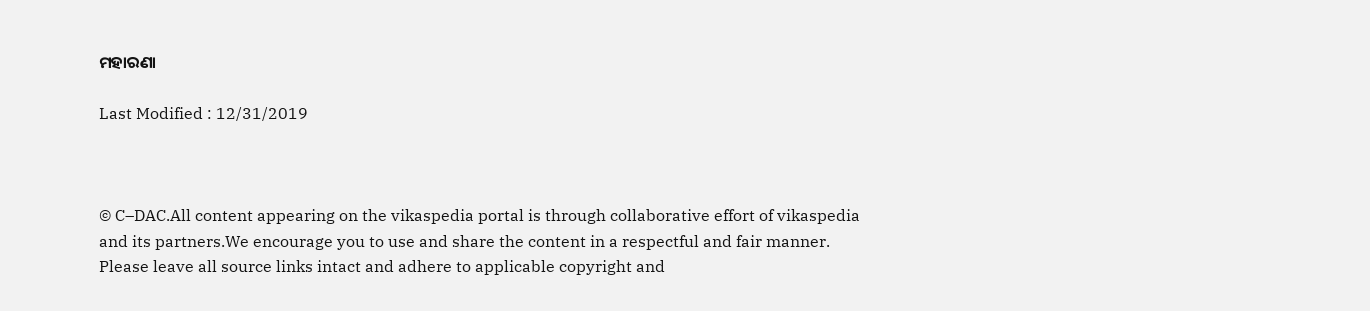ମହାରଣା

Last Modified : 12/31/2019



© C–DAC.All content appearing on the vikaspedia portal is through collaborative effort of vikaspedia and its partners.We encourage you to use and share the content in a respectful and fair manner. Please leave all source links intact and adhere to applicable copyright and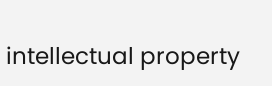intellectual property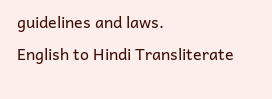guidelines and laws.
English to Hindi Transliterate